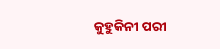କୁହୁକିନୀ ପରୀ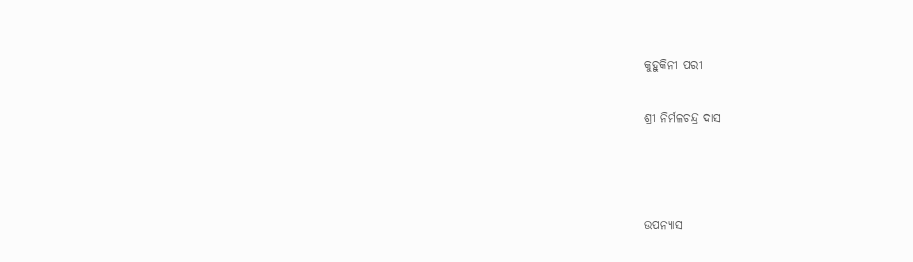କୁହୁକିନୀ ପରୀ

ଶ୍ରୀ ନିର୍ମଳଚନ୍ଦ୍ର ଦାସ



ଉପନ୍ୟାସ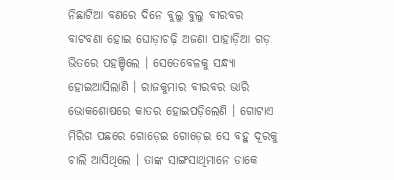ନିଛାଟିଆ ବଣରେ ଦିନେ ବୁଲୁ ବୁଲୁ ବୀରବର ବାଟବଣା ହୋଇ ଘୋଡ଼ାଚଢ଼ି ଅଜଣା ପାହାଡ଼ିଆ ଗଡ଼ ଭିତରେ ପହଞ୍ଚିଲେ । ସେତେବେଳକୁ ସନ୍ଧ୍ୟା ହୋଇଆସିଲାଣି । ରାଜକୁମାର ବୀରବର ଭାରି ଭୋକଶୋଷରେ କାତର ହୋଇପଡ଼ିଲେଣି । ଗୋଟାଏ ମିରିଗ ପଛରେ ଗୋଡ଼େଇ ଗୋଡ଼େଇ ସେ ବହୁ ଦୂରକୁ ଚାଲି ଆସିଥିଲେ । ତାଙ୍କ ସାଙ୍ଗସାଥିମାନେ ଡାକେ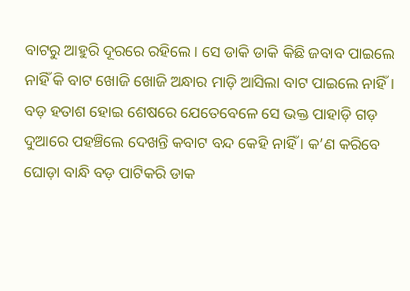ବାଟରୁ ଆହୁରି ଦୂରରେ ରହିଲେ । ସେ ଡାକି ଡାକି କିଛି ଜବାବ ପାଇଲେ ନାହିଁ କି ବାଟ ଖୋଜି ଖୋଜି ଅନ୍ଧାର ମାଡ଼ି ଆସିଲା ବାଟ ପାଇଲେ ନାହିଁ । ବଡ଼ ହତାଶ ହୋଇ ଶେଷରେ ଯେତେବେଳେ ସେ ଭକ୍ତ ପାହାଡ଼ି ଗଡ଼ ଦୁଆରେ ପହଞ୍ଚିଲେ ଦେଖନ୍ତି କବାଟ ବନ୍ଦ କେହି ନାହିଁ । କ’ଣ କରିବେ ଘୋଡ଼ା ବାନ୍ଧି ବଡ଼ ପାଟିକରି ଡାକ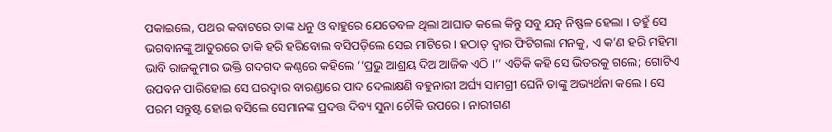ପକାଇଲେ, ପଥର କବାଟରେ ତାଙ୍କ ଧନୁ ଓ ବାହୁରେ ଯେତେବଳ ଥିଲା ଆଘାତ କଲେ କିନ୍ତୁ ସବୁ ଯତ୍ନ ନିଷ୍ଫଳ ହେଲା । ତହୁଁ ସେ ଭଗବାନଙ୍କୁ ଆତୁରରେ ଡାକି ହରି ହରିବୋଲ ବସିପଡ଼ିଲେ ସେଇ ମାଟିରେ । ହଠାତ୍ ଦ୍ୱାର ଫିଟିଗଲା ମନକୁ, ଏ କ’ଣ ହରି ମହିମା ଭାବି ରାଜକୁମାର ଭକ୍ତି ଗଦଗଦ କଣ୍ଠରେ କହିଲେ ‘‘ପ୍ରଭୁ ଆଶ୍ରୟ ଦିଅ ଆଜିକ ଏଠି ।’’ ଏତିକି କହି ସେ ଭିତରକୁ ଗଲେ; ଗୋଟିଏ ଉପବନ ପାରିହୋଇ ସେ ଘରଦ୍ୱାର ବାରଣ୍ଡାରେ ପାଦ ଦେଲାକ୍ଷଣି ବହୁନାରୀ ଅର୍ଘ୍ୟ ସାମଗ୍ରୀ ଘେନି ତାଙ୍କୁ ଅଭ୍ୟର୍ଥନା କଲେ । ସେ ପରମ ସନ୍ତୁଷ୍ଟ ହୋଇ ବସିଲେ ସେମାନଙ୍କ ପ୍ରଦତ୍ତ ଦିବ୍ୟ ସୁନା ଚୌକି ଉପରେ । ନାରୀଗଣ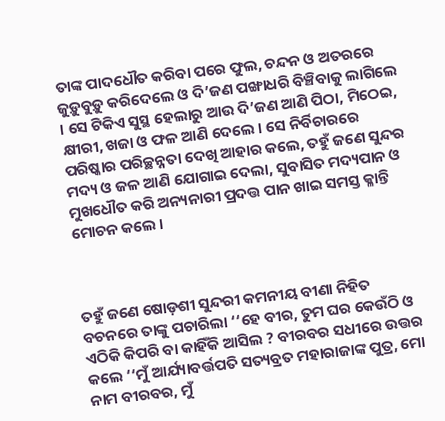ତାଙ୍କ ପାଦଧୌତ କରିବା ପରେ ଫୁଲ, ଚନ୍ଦନ ଓ ଅତରରେ ଜୁଡ଼ୁବୁଡ଼ୁ କରିଦେଲେ ଓ ଦି’ଜଣ ପଙ୍ଖାଧରି ବିଞ୍ଚିବାକୁ ଲାଗିଲେ । ସେ ଟିକିଏ ସୁସ୍ଥ ହେଲାରୁ ଆଉ ଦି’ଜଣ ଆଣି ପିଠା, ମିଠେଇ, କ୍ଷୀରୀ, ଖଜା ଓ ଫଳ ଆଣି ଦେଲେ । ସେ ନିର୍ବିଚାରରେ ପରିଷ୍କାର ପରିଚ୍ଛନ୍ନତା ଦେଖି ଆହାର କଲେ, ତହୁଁ ଜଣେ ସୁନ୍ଦର ମଦ୍ୟ ଓ ଜଳ ଆଣି ଯୋଗାଇ ଦେଲା, ସୁବାସିତ ମଦ୍ୟପାନ ଓ ମୁଖଧୌତ କରି ଅନ୍ୟନାରୀ ପ୍ରଦତ୍ତ ପାନ ଖାଇ ସମସ୍ତ କ୍ଳାନ୍ତି ମୋଚନ କଲେ ।



ତହୁଁ ଜଣେ ଷୋଡ଼ଶୀ ସୁନ୍ଦରୀ କମନୀୟ ବୀଣା ନିହିତ ବଚନରେ ତାଙ୍କୁ ପଚାରିଲା ‘‘ହେ ବୀର, ତୁମ ଘର କେଉଁଠି ଓ ଏଠିକି କିପରି ବା କାହିଁକି ଆସିଲ ? ବୀରବର ସଧୀରେ ଉତ୍ତର କଲେ ‘‘ମୁଁ ଆର୍ଯ୍ୟାବର୍ତ୍ତପତି ସତ୍ୟବ୍ରତ ମହାରାଜାଙ୍କ ପୁତ୍ର, ମୋ ନାମ ବୀରବର, ମୁଁ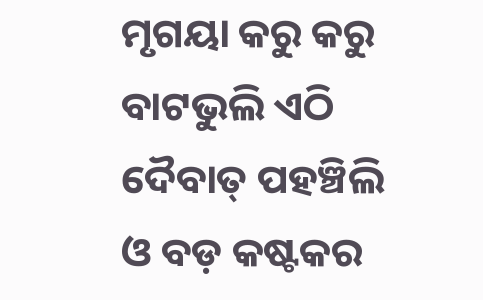ମୃଗୟା କରୁ କରୁ ବାଟଭୁଲି ଏଠି ଦୈବାତ୍ ପହଞ୍ଚିଲି ଓ ବଡ଼ କଷ୍ଟକର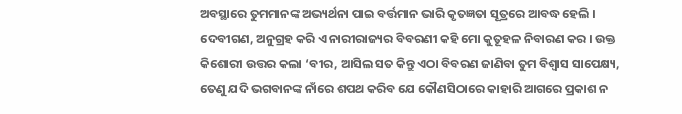ଅବସ୍ଥାରେ ତୁମମାନଙ୍କ ଅଭ୍ୟର୍ଥନା ପାଇ ବର୍ତ୍ତମାନ ଭାରି କୃତଜ୍ଞତା ସୂତ୍ରରେ ଆବଦ୍ଧ ହେଲି । ଦେବୀଗଣ, ଅନୁଗ୍ରହ କରି ଏ ନାରୀରାଜ୍ୟର ବିବରଣୀ କହି ମୋ କୁତୂହଳ ନିବାରଣ କର । ଉକ୍ତ କିଶୋରୀ ଉତ୍ତର କଲା ‘ବୀର, ଆସିଲ ସତ କିନ୍ତୁ ଏଠା ବିବରଣ ଜାଣିବା ତୁମ ବିଶ୍ୱାସ ସାପେକ୍ଷ୍ୟ, ତେଣୁ ଯଦି ଭଗବାନଙ୍କ ନାଁରେ ଶପଥ କରିବ ଯେ କୌଣସିଠାରେ କାହାରି ଆଗରେ ପ୍ରକାଶ ନ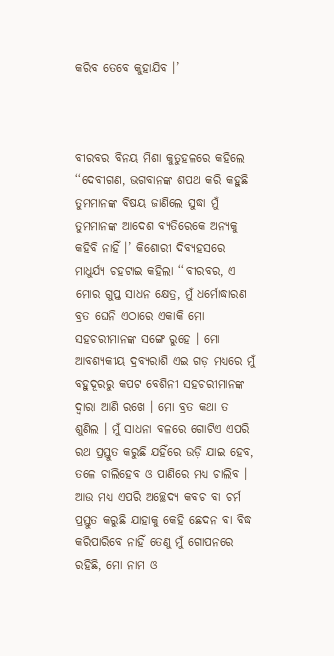କରିବ ତେବେ କୁହାଯିବ ।’



ବୀରବର ବିନୟ ମିଶା କୁତୁହଳରେ କହିଲେ ‘‘ଦେବୀଗଣ, ଭଗବାନଙ୍କ ଶପଥ କରି କହୁଛି ତୁମମାନଙ୍କ ବିଷୟ ଜାଣିଲେ ସୁଦ୍ଧା ମୁଁ ତୁମମାନଙ୍କ ଆଦେଶ ବ୍ୟତିରେକେ ଅନ୍ୟକୁ କହିବି ନାହିଁ ।’ କିଶୋରୀ ଦିବ୍ୟହସରେ ମାଧୁର୍ଯ୍ୟ ଚହଟାଇ କହିଲା ‘‘ବୀରବର, ଏ ମୋର ଗୁପ୍ତ ସାଧନ କ୍ଷେତ୍ର, ମୁଁ ଧର୍ମୋଦ୍ଧାରଣ ବ୍ରତ ଘେନି ଏଠାରେ ଏକାକି ମୋ ସହଚରୀମାନଙ୍କ ସଙ୍ଗେ ରୁହେ । ମୋ ଆବଶ୍ୟକୀୟ ଦ୍ରବ୍ୟରାଶି ଏଇ ଗଡ଼ ମଧ୍ୟରେ ମୁଁ ବହୁଦୂରରୁ କପଟ ବେଶିନୀ ସହଚରୀମାନଙ୍କ ଦ୍ୱାରା ଆଣି ରଖେ । ମୋ ବ୍ରତ କଥା ତ ଶୁଣିଲ । ମୁଁ ସାଧନା ବଳରେ ଗୋଟିଏ ଏପରି ରଥ ପ୍ରସ୍ତୁତ କରୁଛି ଯହିଁରେ ଉଡ଼ି ଯାଇ ହେବ, ତଳେ ଚାଲିହେବ ଓ ପାଣିରେ ମଧ୍ୟ ଚାଲିବ । ଆଉ ମଧ୍ୟ ଏପରି ଅଚ୍ଛେଦ୍ୟ କବଚ ବା ଚର୍ମ ପ୍ରସ୍ତୁତ କରୁଛି ଯାହାକୁ କେହି ଛେଦନ ବା ବିଦ୍ଧ କରିପାରିବେ ନାହିଁ ତେଣୁ ମୁଁ ଗୋପନରେ ରହିଛି, ମୋ ନାମ ଓ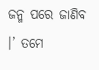ଜନ୍ମ ପରେ ଜାଣିବ ।’ ତମେ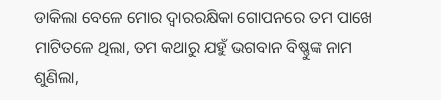ଡାକିଲା ବେଳେ ମୋର ଦ୍ୱାରରକ୍ଷିକା ଗୋପନରେ ତମ ପାଖେ ମାଟିତଳେ ଥିଲା, ତମ କଥାରୁ ଯହୁଁ ଭଗବାନ ବିଷ୍ଣୁଙ୍କ ନାମ ଶୁଣିଲା,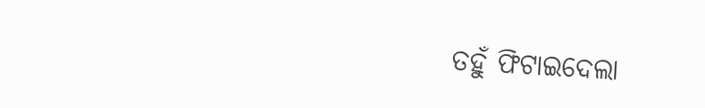ତହୁଁ ଫିଟାଇଦେଲା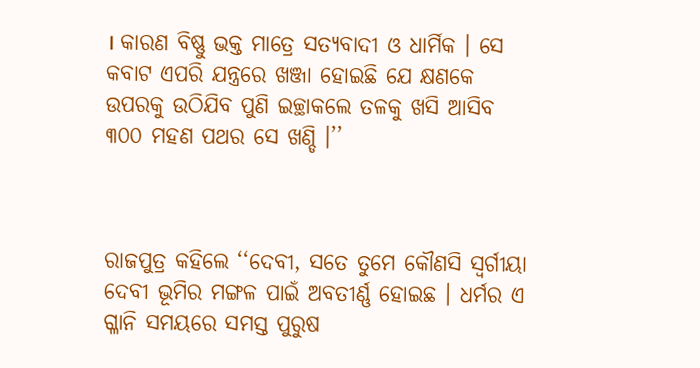। କାରଣ ବିଷ୍ଣୁ ଭକ୍ତ ମାତ୍ରେ ସତ୍ୟବାଦୀ ଓ ଧାର୍ମିକ । ସେ କବାଟ ଏପରି ଯନ୍ତ୍ରରେ ଖଞ୍ଜା ହୋଇଛି ଯେ କ୍ଷଣକେ ଉପରକୁ ଉଠିଯିବ ପୁଣି ଇଚ୍ଛାକଲେ ତଳକୁ ଖସି ଆସିବ ୩୦୦ ମହଣ ପଥର ସେ ଖଣ୍ଡି ।’’



ରାଜପୁତ୍ର କହିଲେ ‘‘ଦେବୀ, ସତେ ତୁମେ କୌଣସି ସ୍ୱର୍ଗୀୟା ଦେବୀ ଭୂମିର ମଙ୍ଗଳ ପାଇଁ ଅବତୀର୍ଣ୍ଣ ହୋଇଛ । ଧର୍ମର ଏ ଗ୍ଳାନି ସମୟରେ ସମସ୍ତ ପୁରୁଷ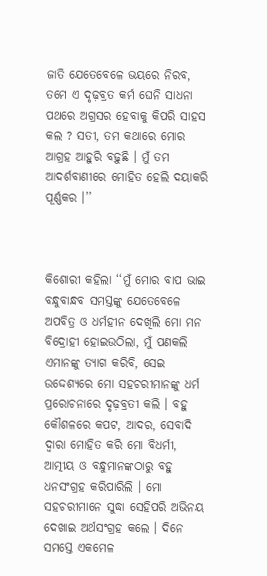ଜାତି ଯେତେବେଳେ ଭୟରେ ନିରବ, ତମେ ଏ ଦୃଢ଼ବ୍ରତ କର୍ମ ଘେନି ସାଧନା ପଥରେ ଅଗ୍ରସର ହେବାକୁ କିପରି ସାହସ କଲ ? ସତୀ, ତମ କଥାରେ ମୋର ଆଗ୍ରହ ଆହୁରି ବଢ଼ୁଛି । ମୁଁ ତମ ଆଦର୍ଶବାଣୀରେ ମୋହିତ ହେଲି ଦୟାକରି ପୂର୍ଣ୍ଣକର ।’’



କିଶୋରୀ କହିଲା ‘‘ମୁଁ ମୋର ବାପ ଭାଇ ବନ୍ଧୁବାନ୍ଧବ ସମସ୍ତଙ୍କୁ ଯେତେବେଳେ ଅପବିତ୍ର ଓ ଧର୍ମହୀନ ଦେଖିଲି ମୋ ମନ ବିଦ୍ରୋହୀ ହୋଇଉଠିଲା, ମୁଁ ପଣକଲି ଏମାନଙ୍କୁ ତ୍ୟାଗ କରିବି, ସେଇ ଉଦ୍ଦେଶ୍ୟରେ ମୋ ସହଚରୀମାନଙ୍କୁ ଧର୍ମ ପ୍ରରୋଚନାରେ ଦୃଢ଼ବ୍ରତୀ କଲି । ବହୁ କୌଶଳରେ କପଟ, ଆଦର, ସେବାଦି ଦ୍ୱାରା ମୋହିତ କରି ମୋ ବିଧର୍ମୀ, ଆତ୍ମୀୟ ଓ ବନ୍ଧୁମାନଙ୍କଠାରୁ ବହୁ ଧନସଂଗ୍ରହ କରିପାରିଲି । ମୋ ସହଚରୀମାନେ ସୁଦ୍ଧା ସେହିପରି ଅଭିନୟ ଦେଖାଇ ଅର୍ଥସଂଗ୍ରହ କଲେ । ଦିନେ ସମସ୍ତେ ଏକମେଳ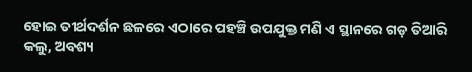ହୋଇ ତୀର୍ଥଦର୍ଶନ ଛଳରେ ଏଠାରେ ପହଞ୍ଚି ଉପଯୁକ୍ତ ମଣି ଏ ସ୍ଥାନରେ ଗଡ଼ ତିଆରି କଲୁ, ଅବଶ୍ୟ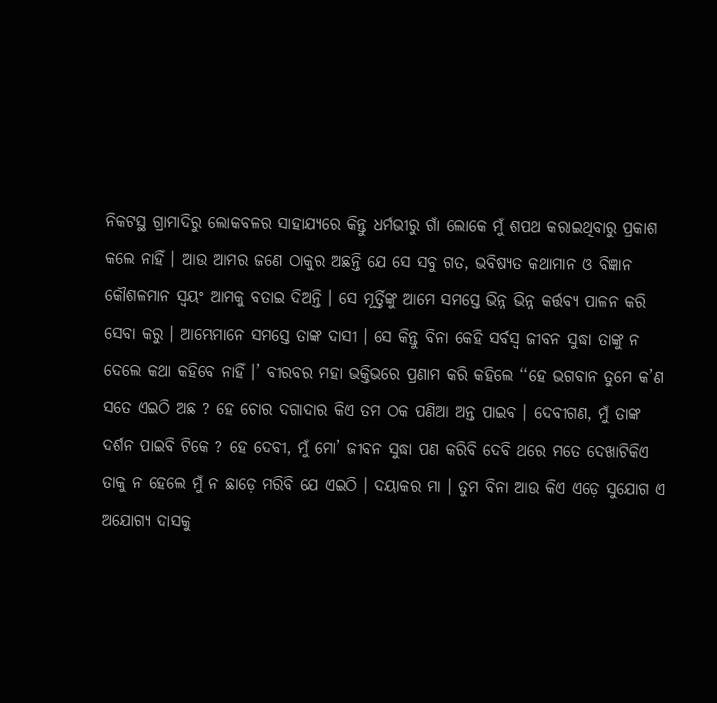ନିକଟସ୍ଥ ଗ୍ରାମାଦିରୁ ଲୋକବଳର ସାହାଯ୍ୟରେ କିନ୍ତୁ ଧର୍ମଭୀରୁ ଗାଁ ଲୋକେ ମୁଁ ଶପଥ କରାଇଥିବାରୁ ପ୍ରକାଶ କଲେ ନାହିଁ । ଆଉ ଆମର ଜଣେ ଠାକୁର ଅଛନ୍ତି ଯେ ସେ ସବୁ ଗତ, ଭବିଷ୍ୟତ କଥାମାନ ଓ ବିଜ୍ଞାନ କୌଶଳମାନ ସ୍ୱୟଂ ଆମକୁ ବତାଇ ଦିଅନ୍ତି । ସେ ମୂର୍ତ୍ତିଙ୍କୁ ଆମେ ସମସ୍ତେ ଭିନ୍ନ ଭିନ୍ନ କର୍ତ୍ତବ୍ୟ ପାଳନ କରି ସେବା କରୁ । ଆମ୍ଭେମାନେ ସମସ୍ତେ ତାଙ୍କ ଦାସୀ । ସେ କିନ୍ତୁ ବିନା କେହି ସର୍ବସ୍ୱ ଜୀବନ ସୁଦ୍ଧା ତାଙ୍କୁ ନ ଦେଲେ କଥା କହିବେ ନାହିଁ ।’ ବୀରବର ମହା ଭକ୍ତିଭରେ ପ୍ରଣାମ କରି କହିଲେ ‘‘ହେ ଭଗବାନ ତୁମେ କ’ଣ ସତେ ଏଇଠି ଅଛ ? ହେ ଚୋର ଦଗାଦାର କିଏ ତମ ଠକ ପଣିଆ ଅନ୍ତ ପାଇବ । ଦେବୀଗଣ, ମୁଁ ତାଙ୍କ ଦର୍ଶନ ପାଇବି ଟିକେ ? ହେ ଦେବୀ, ମୁଁ ମୋ’ ଜୀବନ ସୁଦ୍ଧା ପଣ କରିବି ଦେବି ଥରେ ମତେ ଦେଖାଟିକିଏ ତାକୁ ନ ହେଲେ ମୁଁ ନ ଛାଡ଼େ ମରିବି ଯେ ଏଇଠି । ଦୟାକର ମା । ତୁମ ବିନା ଆଉ କିଏ ଏଡ଼େ ସୁଯୋଗ ଏ ଅଯୋଗ୍ୟ ଦାସକୁ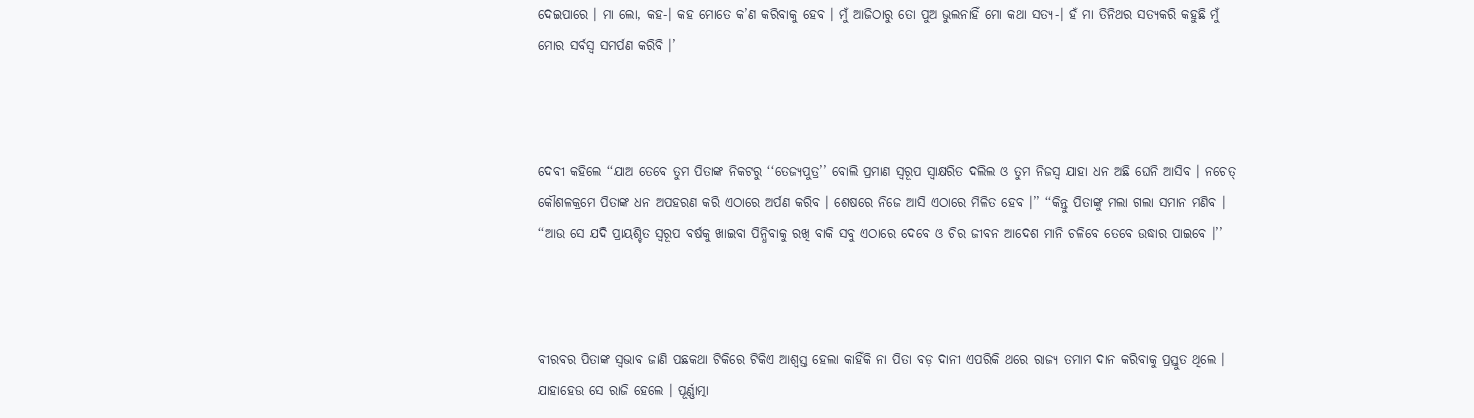ଦେଇପାରେ । ମା ଲୋ, କହ-। କହ ମୋତେ କ’ଣ କରିବାକୁ ହେବ । ମୁଁ ଆଜିଠାରୁ ତୋ ପୁଅ ଭୁଲନାହିଁ ମୋ କଥା ସତ୍ୟ-। ହଁ ମା ତିନିଥର ସତ୍ୟକରି କହୁଛି ମୁଁ ମୋର ସର୍ବସ୍ୱ ସମର୍ପଣ କରିବି ।’



ଦେବୀ କହିଲେ ‘‘ଯାଅ ତେବେ ତୁମ ପିତାଙ୍କ ନିକଟରୁ ‘‘ତେଜ୍ୟପୁତ୍ର’’ ବୋଲି ପ୍ରମାଣ ସ୍ୱରୂପ ସ୍ୱାକ୍ଷରିତ ଦଲିଲ ଓ ତୁମ ନିଜସ୍ୱ ଯାହା ଧନ ଅଛି ଘେନି ଆସିବ । ନଚେତ୍ କୌଶଳକ୍ରମେ ପିତାଙ୍କ ଧନ ଅପହରଣ କରି ଏଠାରେ ଅର୍ପଣ କରିବ । ଶେଷରେ ନିଜେ ଆସି ଏଠାରେ ମିଳିତ ହେବ ।’’ ‘‘କିନ୍ତୁ ପିତାଙ୍କୁ ମଲା ଗଲା ସମାନ ମଣିବ । ‘‘ଆଉ ସେ ଯଦି ପ୍ରାୟଶ୍ଚିତ ସ୍ୱରୂପ ବର୍ଷକୁ ଖାଇବା ପିନ୍ଧିବାକୁ ରଖି ବାକି ସବୁ ଏଠାରେ ଦେବେ ଓ ଚିର ଜୀବନ ଆଦେଶ ମାନି ଚଳିବେ ତେବେ ଉଦ୍ଧାର ପାଇବେ ।’’



ବୀରବର ପିତାଙ୍କ ସ୍ୱଭାବ ଜାଣି ପଛକଥା ଟିକିରେ ଟିକିଏ ଆଶ୍ୱସ୍ତ ହେଲା କାହିଁକି ନା ପିତା ବଡ଼ ଦାନୀ ଏପରିକି ଥରେ ରାଜ୍ୟ ତମାମ ଦାନ କରିବାକୁ ପ୍ରସ୍ତୁତ ଥିଲେ । ଯାହାହେଉ ସେ ରାଜି ହେଲେ । ପୂର୍ଣ୍ଣାତ୍ମା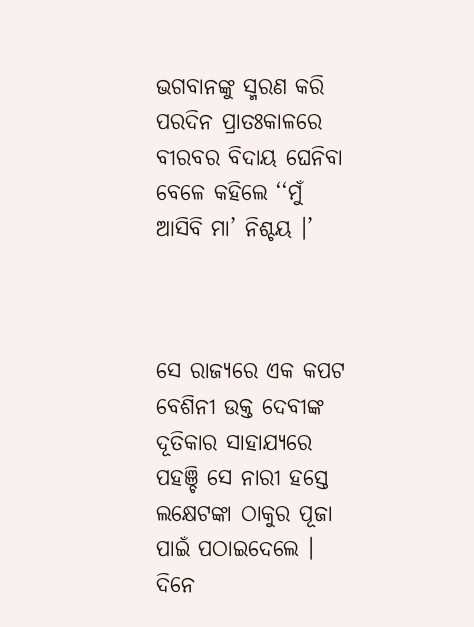ଭଗବାନଙ୍କୁ ସ୍ମରଣ କରି ପରଦିନ ପ୍ରାତଃକାଳରେ ବୀରବର ବିଦାୟ ଘେନିବା ବେଳେ କହିଲେ ‘‘ମୁଁ ଆସିବି ମା’ ନିଶ୍ଚୟ ।’



ସେ ରାଜ୍ୟରେ ଏକ କପଟ ବେଶିନୀ ଉକ୍ତ ଦେବୀଙ୍କ ଦୂତିକାର ସାହାଯ୍ୟରେ ପହଞ୍ଚି ସେ ନାରୀ ହସ୍ତେ ଲକ୍ଷେଟଙ୍କା ଠାକୁର ପୂଜା ପାଇଁ ପଠାଇଦେଲେ । ଦିନେ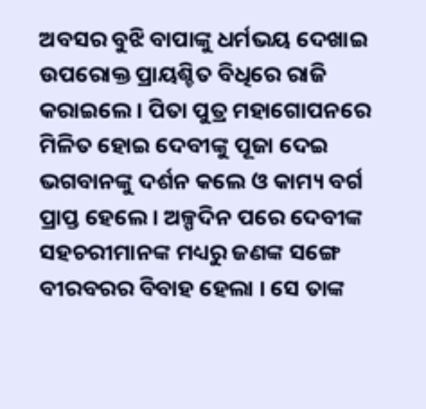ଅବସର ବୁଝି ବାପାଙ୍କୁ ଧର୍ମଭୟ ଦେଖାଇ ଉପରୋକ୍ତ ପ୍ରାୟଶ୍ଚିତ ବିଧିରେ ରାଜି କରାଇଲେ । ପିତା ପୁତ୍ର ମହାଗୋପନରେ ମିଳିତ ହୋଇ ଦେବୀଙ୍କୁ ପୂଜା ଦେଇ ଭଗବାନଙ୍କୁ ଦର୍ଶନ କଲେ ଓ କାମ୍ୟ ବର୍ଗ ପ୍ରାପ୍ତ ହେଲେ । ଅଳ୍ପଦିନ ପରେ ଦେବୀଙ୍କ ସହଚରୀମାନଙ୍କ ମଧ୍ୟରୁ ଜଣଙ୍କ ସଙ୍ଗେ ବୀରବରର ବିବାହ ହେଲା । ସେ ତାଙ୍କ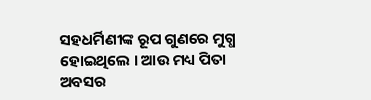ସହଧର୍ମିଣୀଙ୍କ ରୂପ ଗୁଣରେ ମୁଗ୍ଧ ହୋଇଥିଲେ । ଆଉ ମଧ୍ୟ ପିତା ଅବସର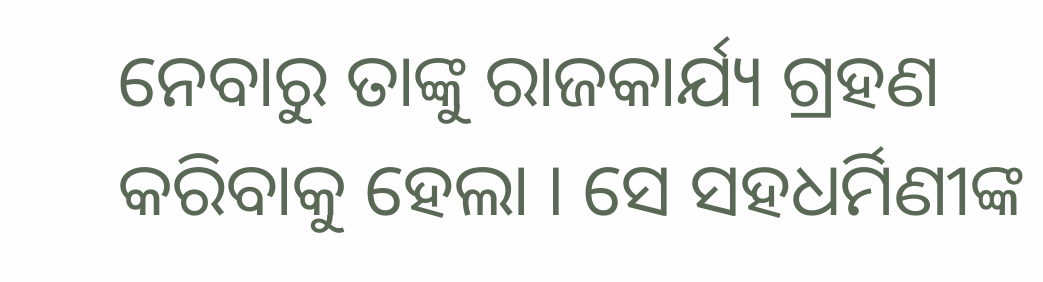ନେବାରୁ ତାଙ୍କୁ ରାଜକାର୍ଯ୍ୟ ଗ୍ରହଣ କରିବାକୁ ହେଲା । ସେ ସହଧର୍ମିଣୀଙ୍କ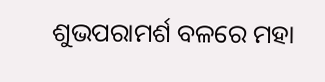ଶୁଭପରାମର୍ଶ ବଳରେ ମହା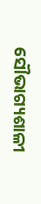ସୌଭାଗ୍ୟଶାଳୀ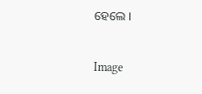ହେଲେ ।

Image